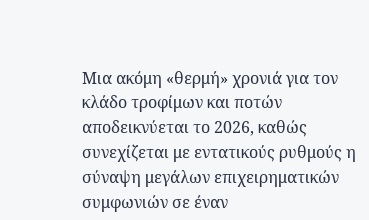Μια ακόμη «θερμή» χρονιά για τον κλάδο τροφίμων και ποτών αποδεικνύεται το 2026, καθώς συνεχίζεται με εντατικούς ρυθμούς η σύναψη μεγάλων επιχειρηματικών συμφωνιών σε έναν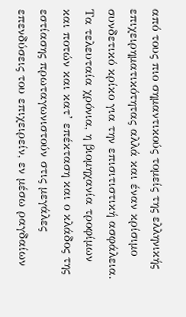από τους πιο σημαντικούς τομείς της ελληνικής επιχειρηματικότητας αλλά και έναν κρίσιμο συνδετικό κρίκο για την επισιτιστική ασφάλεια.
Τα τελευταία χρόνια, η βιομηχανία τροφίμων και ποτών και κατ’ επέκταση και ο κλάδος της εστίασης πρωταγωνιστούν στις μεγάλες επενδύσεις του επιχειρείν, εν μέσω ραγδαίων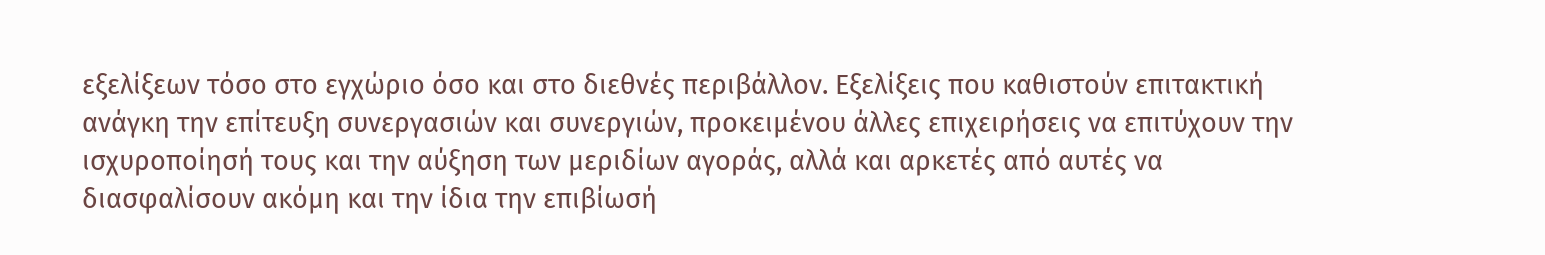εξελίξεων τόσο στο εγχώριο όσο και στο διεθνές περιβάλλον. Εξελίξεις που καθιστούν επιτακτική ανάγκη την επίτευξη συνεργασιών και συνεργιών, προκειμένου άλλες επιχειρήσεις να επιτύχουν την ισχυροποίησή τους και την αύξηση των μεριδίων αγοράς, αλλά και αρκετές από αυτές να διασφαλίσουν ακόμη και την ίδια την επιβίωσή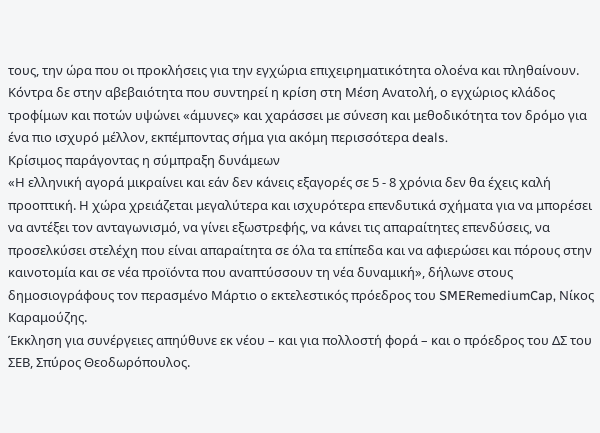τους, την ώρα που οι προκλήσεις για την εγχώρια επιχειρηματικότητα ολοένα και πληθαίνουν.
Κόντρα δε στην αβεβαιότητα που συντηρεί η κρίση στη Μέση Ανατολή, ο εγχώριος κλάδος τροφίμων και ποτών υψώνει «άμυνες» και χαράσσει με σύνεση και μεθοδικότητα τον δρόμο για ένα πιο ισχυρό μέλλον, εκπέμποντας σήμα για ακόμη περισσότερα deals.
Κρίσιμος παράγοντας η σύμπραξη δυνάμεων
«Η ελληνική αγορά μικραίνει και εάν δεν κάνεις εξαγορές σε 5 - 8 χρόνια δεν θα έχεις καλή προοπτική. Η χώρα χρειάζεται μεγαλύτερα και ισχυρότερα επενδυτικά σχήματα για να μπορέσει να αντέξει τον ανταγωνισμό, να γίνει εξωστρεφής, να κάνει τις απαραίτητες επενδύσεις, να προσελκύσει στελέχη που είναι απαραίτητα σε όλα τα επίπεδα και να αφιερώσει και πόρους στην καινοτομία και σε νέα προϊόντα που αναπτύσσουν τη νέα δυναμική», δήλωνε στους δημοσιογράφους τον περασμένο Μάρτιο ο εκτελεστικός πρόεδρος του SMERemediumCap, Νίκος Καραμούζης.
Έκκληση για συνέργειες απηύθυνε εκ νέου – και για πολλοστή φορά – και ο πρόεδρος του ΔΣ του ΣΕΒ, Σπύρος Θεοδωρόπουλος.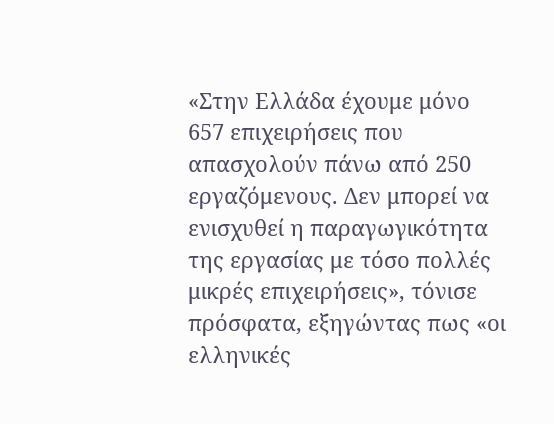«Στην Ελλάδα έχουμε μόνο 657 επιχειρήσεις που απασχολούν πάνω από 250 εργαζόμενους. Δεν μπορεί να ενισχυθεί η παραγωγικότητα της εργασίας με τόσο πολλές μικρές επιχειρήσεις», τόνισε πρόσφατα, εξηγώντας πως «οι ελληνικές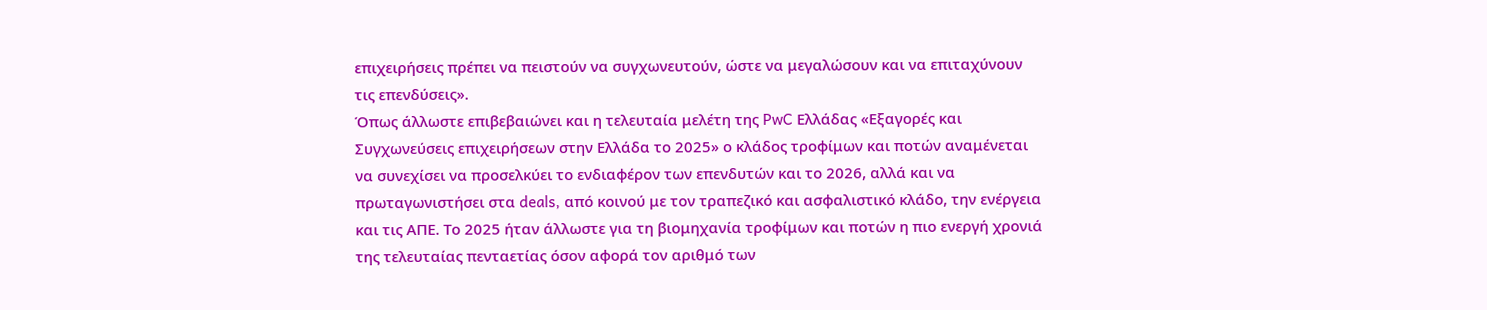επιχειρήσεις πρέπει να πειστούν να συγχωνευτούν, ώστε να μεγαλώσουν και να επιταχύνουν τις επενδύσεις».
Όπως άλλωστε επιβεβαιώνει και η τελευταία μελέτη της PwC Ελλάδας «Εξαγορές και Συγχωνεύσεις επιχειρήσεων στην Ελλάδα το 2025» ο κλάδος τροφίμων και ποτών αναμένεται να συνεχίσει να προσελκύει το ενδιαφέρον των επενδυτών και το 2026, αλλά και να πρωταγωνιστήσει στα deals, από κοινού με τον τραπεζικό και ασφαλιστικό κλάδο, την ενέργεια και τις ΑΠΕ. Το 2025 ήταν άλλωστε για τη βιομηχανία τροφίμων και ποτών η πιο ενεργή χρονιά της τελευταίας πενταετίας όσον αφορά τον αριθμό των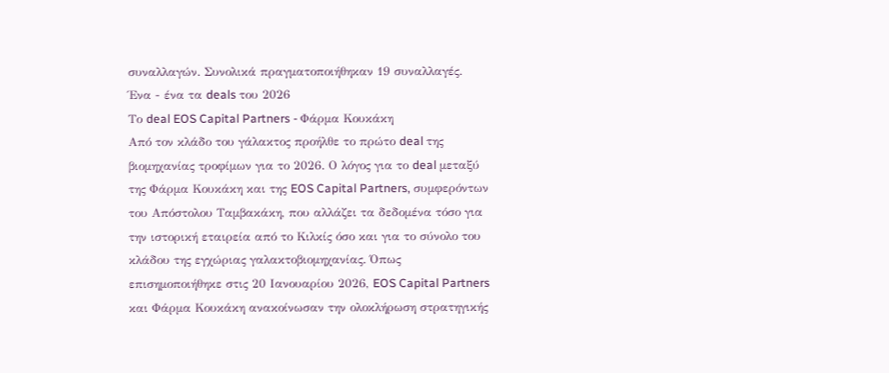συναλλαγών. Συνολικά πραγματοποιήθηκαν 19 συναλλαγές.
Ένα - ένα τα deals του 2026
Το deal EOS Capital Partners - Φάρμα Κουκάκη
Από τον κλάδο του γάλακτος προήλθε το πρώτο deal της βιομηχανίας τροφίμων για το 2026. Ο λόγος για το deal μεταξύ της Φάρμα Κουκάκη και της EOS Capital Partners, συμφερόντων του Απόστολου Ταμβακάκη, που αλλάζει τα δεδομένα τόσο για την ιστορική εταιρεία από το Κιλκίς όσο και για το σύνολο του κλάδου της εγχώριας γαλακτοβιομηχανίας. Όπως επισημοποιήθηκε στις 20 Ιανουαρίου 2026, EOS Capital Partners και Φάρμα Κουκάκη ανακοίνωσαν την ολοκλήρωση στρατηγικής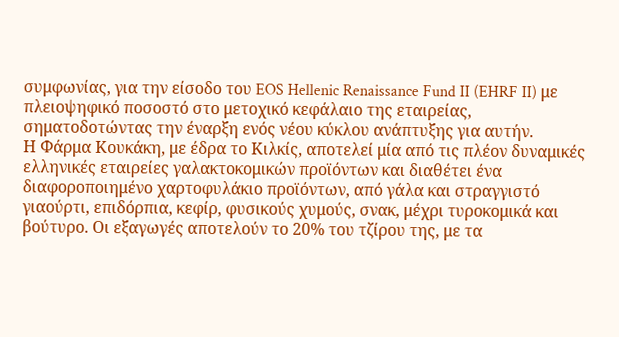συμφωνίας, για την είσοδο του EOS Hellenic Renaissance Fund II (EHRF II) με πλειοψηφικό ποσοστό στο μετοχικό κεφάλαιο της εταιρείας, σηματοδοτώντας την έναρξη ενός νέου κύκλου ανάπτυξης για αυτήν.
Η Φάρμα Κουκάκη, με έδρα το Κιλκίς, αποτελεί μία από τις πλέον δυναμικές ελληνικές εταιρείες γαλακτοκομικών προϊόντων και διαθέτει ένα διαφοροποιημένο χαρτοφυλάκιο προϊόντων, από γάλα και στραγγιστό γιαούρτι, επιδόρπια, κεφίρ, φυσικούς χυμούς, σνακ, μέχρι τυροκομικά και βούτυρο. Οι εξαγωγές αποτελούν το 20% του τζίρου της, με τα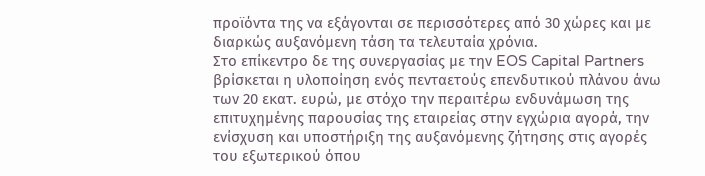προϊόντα της να εξάγονται σε περισσότερες από 30 χώρες και με διαρκώς αυξανόμενη τάση τα τελευταία χρόνια.
Στο επίκεντρο δε της συνεργασίας με την EOS Capital Partners βρίσκεται η υλοποίηση ενός πενταετούς επενδυτικού πλάνου άνω των 20 εκατ. ευρώ, με στόχο την περαιτέρω ενδυνάμωση της επιτυχημένης παρουσίας της εταιρείας στην εγχώρια αγορά, την ενίσχυση και υποστήριξη της αυξανόμενης ζήτησης στις αγορές του εξωτερικού όπου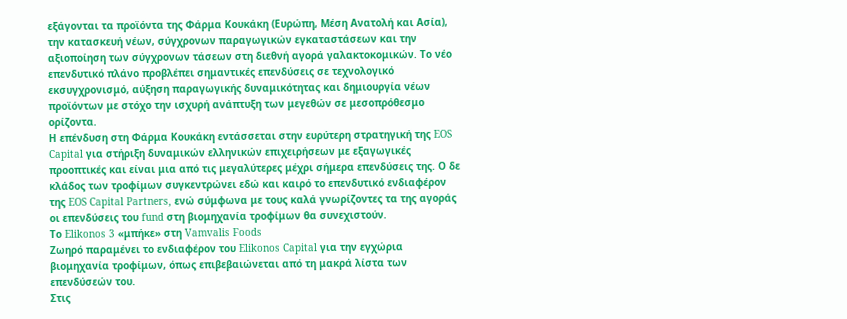εξάγονται τα προϊόντα της Φάρμα Κουκάκη (Ευρώπη, Μέση Ανατολή και Ασία), την κατασκευή νέων, σύγχρονων παραγωγικών εγκαταστάσεων και την αξιοποίηση των σύγχρονων τάσεων στη διεθνή αγορά γαλακτοκομικών. Το νέο επενδυτικό πλάνο προβλέπει σημαντικές επενδύσεις σε τεχνολογικό εκσυγχρονισμό, αύξηση παραγωγικής δυναμικότητας και δημιουργία νέων προϊόντων με στόχο την ισχυρή ανάπτυξη των μεγεθών σε μεσοπρόθεσμο ορίζοντα.
Η επένδυση στη Φάρμα Κουκάκη εντάσσεται στην ευρύτερη στρατηγική της EOS Capital για στήριξη δυναμικών ελληνικών επιχειρήσεων με εξαγωγικές προοπτικές και είναι μια από τις μεγαλύτερες μέχρι σήμερα επενδύσεις της. Ο δε κλάδος των τροφίμων συγκεντρώνει εδώ και καιρό το επενδυτικό ενδιαφέρον της EOS Capital Partners, ενώ σύμφωνα με τους καλά γνωρίζοντες τα της αγοράς οι επενδύσεις του fund στη βιομηχανία τροφίμων θα συνεχιστούν.
Το Elikonos 3 «μπήκε» στη Vamvalis Foods
Ζωηρό παραμένει το ενδιαφέρον του Elikonos Capital για την εγχώρια βιομηχανία τροφίμων, όπως επιβεβαιώνεται από τη μακρά λίστα των επενδύσεών του.
Στις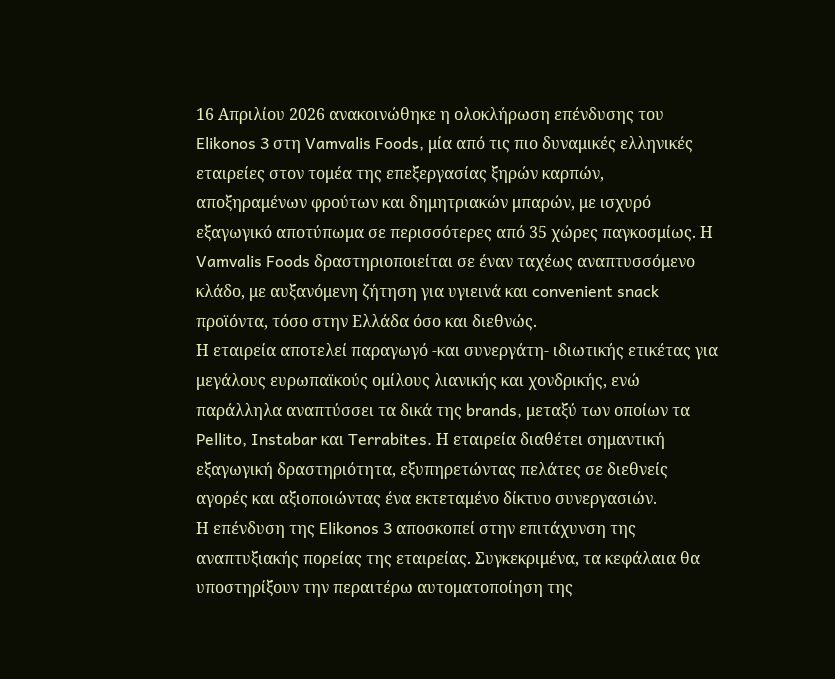16 Απριλίου 2026 ανακοινώθηκε η ολοκλήρωση επένδυσης του Elikonos 3 στη Vamvalis Foods, μία από τις πιο δυναμικές ελληνικές εταιρείες στον τομέα της επεξεργασίας ξηρών καρπών, αποξηραμένων φρούτων και δημητριακών μπαρών, με ισχυρό εξαγωγικό αποτύπωμα σε περισσότερες από 35 χώρες παγκοσμίως. Η Vamvalis Foods δραστηριοποιείται σε έναν ταχέως αναπτυσσόμενο κλάδο, με αυξανόμενη ζήτηση για υγιεινά και convenient snack προϊόντα, τόσο στην Ελλάδα όσο και διεθνώς.
Η εταιρεία αποτελεί παραγωγό -και συνεργάτη- ιδιωτικής ετικέτας για μεγάλους ευρωπαϊκούς ομίλους λιανικής και χονδρικής, ενώ παράλληλα αναπτύσσει τα δικά της brands, μεταξύ των οποίων τα Pellito, Instabar και Terrabites. Η εταιρεία διαθέτει σημαντική εξαγωγική δραστηριότητα, εξυπηρετώντας πελάτες σε διεθνείς αγορές και αξιοποιώντας ένα εκτεταμένο δίκτυο συνεργασιών.
Η επένδυση της Elikonos 3 αποσκοπεί στην επιτάχυνση της αναπτυξιακής πορείας της εταιρείας. Συγκεκριμένα, τα κεφάλαια θα υποστηρίξουν την περαιτέρω αυτοματοποίηση της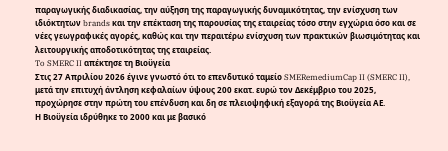παραγωγικής διαδικασίας, την αύξηση της παραγωγικής δυναμικότητας, την ενίσχυση των ιδιόκτητων brands και την επέκταση της παρουσίας της εταιρείας τόσο στην εγχώρια όσο και σε νέες γεωγραφικές αγορές, καθώς και την περαιτέρω ενίσχυση των πρακτικών βιωσιμότητας και λειτουργικής αποδοτικότητας της εταιρείας.
To SMERC II απέκτησε τη Βιοϋγεία
Στις 27 Απριλίου 2026 έγινε γνωστό ότι το επενδυτικό ταμείο SMERemediumCap II (SMERC II), μετά την επιτυχή άντληση κεφαλαίων ύψους 200 εκατ. ευρώ τον Δεκέμβριο του 2025, προχώρησε στην πρώτη του επένδυση και δη σε πλειοψηφική εξαγορά της Βιοϋγεία ΑΕ.
Η Βιοϋγεία ιδρύθηκε το 2000 και με βασικό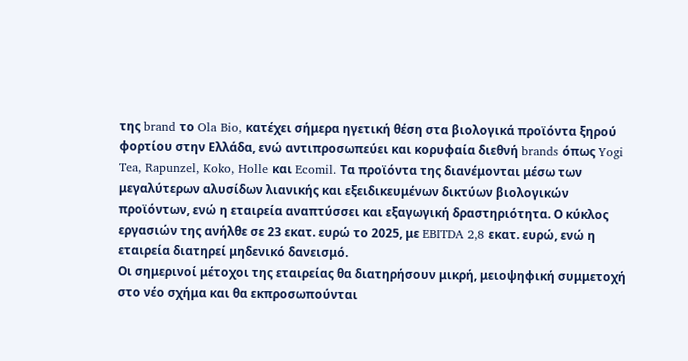της brand το Ola Bio, κατέχει σήμερα ηγετική θέση στα βιολογικά προϊόντα ξηρού φορτίου στην Ελλάδα, ενώ αντιπροσωπεύει και κορυφαία διεθνή brands όπως Yogi Tea, Rapunzel, Koko, Holle και Ecomil. Τα προϊόντα της διανέμονται μέσω των μεγαλύτερων αλυσίδων λιανικής και εξειδικευμένων δικτύων βιολογικών προϊόντων, ενώ η εταιρεία αναπτύσσει και εξαγωγική δραστηριότητα. Ο κύκλος εργασιών της ανήλθε σε 23 εκατ. ευρώ το 2025, με EBITDA 2,8 εκατ. ευρώ, ενώ η εταιρεία διατηρεί μηδενικό δανεισμό.
Οι σημερινοί μέτοχοι της εταιρείας θα διατηρήσουν μικρή, μειοψηφική συμμετοχή στο νέο σχήμα και θα εκπροσωπούνται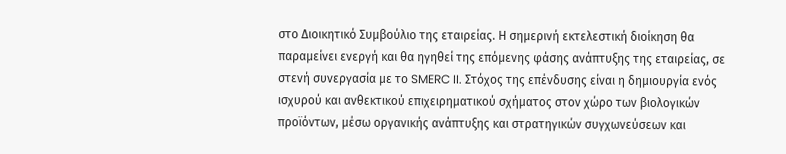στο Διοικητικό Συμβούλιο της εταιρείας. Η σημερινή εκτελεστική διοίκηση θα παραμείνει ενεργή και θα ηγηθεί της επόμενης φάσης ανάπτυξης της εταιρείας, σε στενή συνεργασία με το SMERC II. Στόχος της επένδυσης είναι η δημιουργία ενός ισχυρού και ανθεκτικού επιχειρηματικού σχήματος στον χώρο των βιολογικών προϊόντων, μέσω οργανικής ανάπτυξης και στρατηγικών συγχωνεύσεων και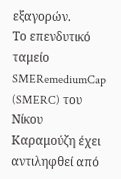εξαγορών.
Το επενδυτικό ταμείο SMERemediumCap (SMERC) του Νίκου Καραμούζη έχει αντιληφθεί από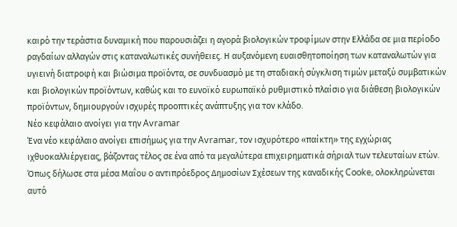καιρό την τεράστια δυναμική που παρουσιάζει η αγορά βιολογικών τροφίμων στην Ελλάδα σε μια περίοδο ραγδαίων αλλαγών στις καταναλωτικές συνήθειες. Η αυξανόμενη ευαισθητοποίηση των καταναλωτών για υγιεινή διατροφή και βιώσιμα προϊόντα, σε συνδυασμό με τη σταδιακή σύγκλιση τιμών μεταξύ συμβατικών και βιολογικών προϊόντων, καθώς και το ευνοϊκό ευρωπαϊκό ρυθμιστικό πλαίσιο για διάθεση βιολογικών προϊόντων, δημιουργούν ισχυρές προοπτικές ανάπτυξης για τον κλάδο.
Νέο κεφάλαιο ανοίγει για την Avramar
Ένα νέο κεφάλαιο ανοίγει επισήμως για την Avramar, τον ισχυρότερο «παίκτη» της εγχώριας ιχθυοκαλλιέργειας, βάζοντας τέλος σε ένα από τα μεγαλύτερα επιχειρηματικά σήριαλ των τελευταίων ετών.
Όπως δήλωσε στα μέσα Μαΐου ο αντιπρόεδρος Δημοσίων Σχέσεων της καναδικής Cooke, ολοκληρώνεται αυτό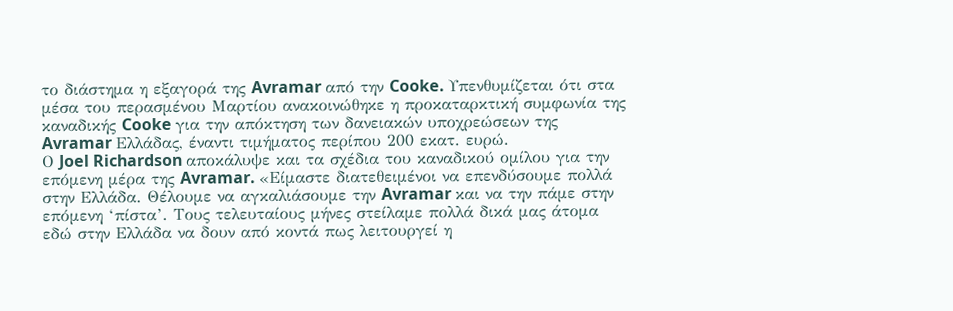το διάστημα η εξαγορά της Avramar από την Cooke. Υπενθυμίζεται ότι στα μέσα του περασμένου Μαρτίου ανακοινώθηκε η προκαταρκτική συμφωνία της καναδικής Cooke για την απόκτηση των δανειακών υποχρεώσεων της Avramar Ελλάδας, έναντι τιμήματος περίπου 200 εκατ. ευρώ.
Ο Joel Richardson αποκάλυψε και τα σχέδια του καναδικού ομίλου για την επόμενη μέρα της Avramar. «Είμαστε διατεθειμένοι να επενδύσουμε πολλά στην Ελλάδα. Θέλουμε να αγκαλιάσουμε την Avramar και να την πάμε στην επόμενη ‘πίστα’. Τους τελευταίους μήνες στείλαμε πολλά δικά μας άτομα εδώ στην Ελλάδα να δουν από κοντά πως λειτουργεί η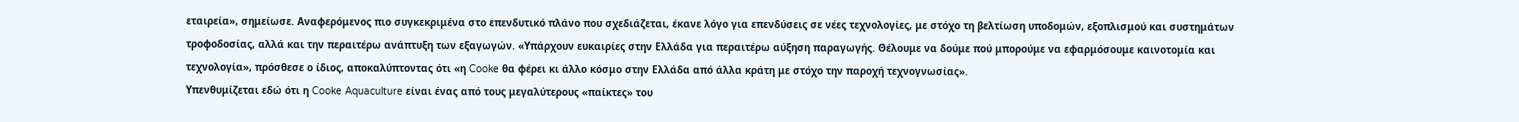εταιρεία», σημείωσε. Αναφερόμενος πιο συγκεκριμένα στο επενδυτικό πλάνο που σχεδιάζεται, έκανε λόγο για επενδύσεις σε νέες τεχνολογίες, με στόχο τη βελτίωση υποδομών, εξοπλισμού και συστημάτων τροφοδοσίας, αλλά και την περαιτέρω ανάπτυξη των εξαγωγών. «Υπάρχουν ευκαιρίες στην Ελλάδα για περαιτέρω αύξηση παραγωγής. Θέλουμε να δούμε πού μπορούμε να εφαρμόσουμε καινοτομία και τεχνολογία», πρόσθεσε ο ίδιος, αποκαλύπτοντας ότι «η Cooke θα φέρει κι άλλο κόσμο στην Ελλάδα από άλλα κράτη με στόχο την παροχή τεχνογνωσίας».
Υπενθυμίζεται εδώ ότι η Cooke Aquaculture είναι ένας από τους μεγαλύτερους «παίκτες» του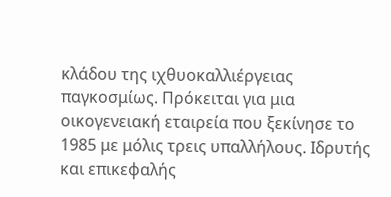κλάδου της ιχθυοκαλλιέργειας παγκοσμίως. Πρόκειται για μια οικογενειακή εταιρεία που ξεκίνησε το 1985 με μόλις τρεις υπαλλήλους. Ιδρυτής και επικεφαλής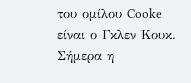του ομίλου Cooke είναι ο Γκλεν Κουκ. Σήμερα η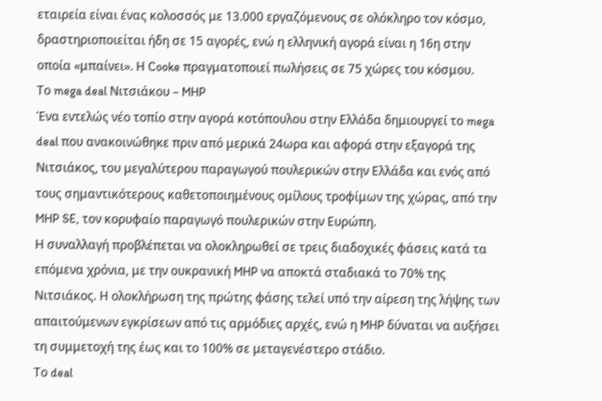εταιρεία είναι ένας κολοσσός με 13.000 εργαζόμενους σε ολόκληρο τον κόσμο, δραστηριοποιείται ήδη σε 15 αγορές, ενώ η ελληνική αγορά είναι η 16η στην οποία «μπαίνει». Η Cooke πραγματοποιεί πωλήσεις σε 75 χώρες του κόσμου.
Το mega deal Νιτσιάκου – MHP
Ένα εντελώς νέο τοπίο στην αγορά κοτόπουλου στην Ελλάδα δημιουργεί το mega deal που ανακοινώθηκε πριν από μερικά 24ωρα και αφορά στην εξαγορά της Νιτσιάκος, του μεγαλύτερου παραγωγού πουλερικών στην Ελλάδα και ενός από τους σημαντικότερους καθετοποιημένους ομίλους τροφίμων της χώρας, από την MHP SE, τον κορυφαίο παραγωγό πουλερικών στην Ευρώπη.
Η συναλλαγή προβλέπεται να ολοκληρωθεί σε τρεις διαδοχικές φάσεις κατά τα επόμενα χρόνια, με την ουκρανική MHP να αποκτά σταδιακά το 70% της Νιτσιάκος. Η ολοκλήρωση της πρώτης φάσης τελεί υπό την αίρεση της λήψης των απαιτούμενων εγκρίσεων από τις αρμόδιες αρχές, ενώ η MHP δύναται να αυξήσει τη συμμετοχή της έως και το 100% σε μεταγενέστερο στάδιο.
Το deal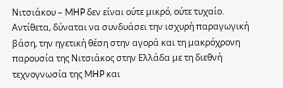Νιτσιάκου – MHP δεν είναι ούτε μικρό, ούτε τυχαίο. Αντίθετα, δύναται να συνδυάσει την ισχυρή παραγωγική βάση, την ηγετική θέση στην αγορά και τη μακρόχρονη παρουσία της Νιτσιάκος στην Ελλάδα με τη διεθνή τεχνογνωσία της MHP και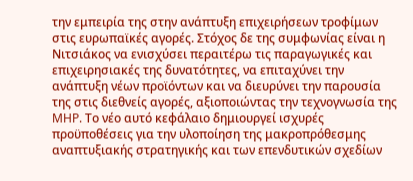την εμπειρία της στην ανάπτυξη επιχειρήσεων τροφίμων στις ευρωπαϊκές αγορές. Στόχος δε της συμφωνίας είναι η Νιτσιάκος να ενισχύσει περαιτέρω τις παραγωγικές και επιχειρησιακές της δυνατότητες, να επιταχύνει την ανάπτυξη νέων προϊόντων και να διευρύνει την παρουσία της στις διεθνείς αγορές, αξιοποιώντας την τεχνογνωσία της MHP. Το νέο αυτό κεφάλαιο δημιουργεί ισχυρές προϋποθέσεις για την υλοποίηση της μακροπρόθεσμης αναπτυξιακής στρατηγικής και των επενδυτικών σχεδίων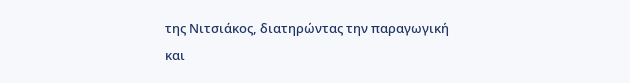της Νιτσιάκος, διατηρώντας την παραγωγική και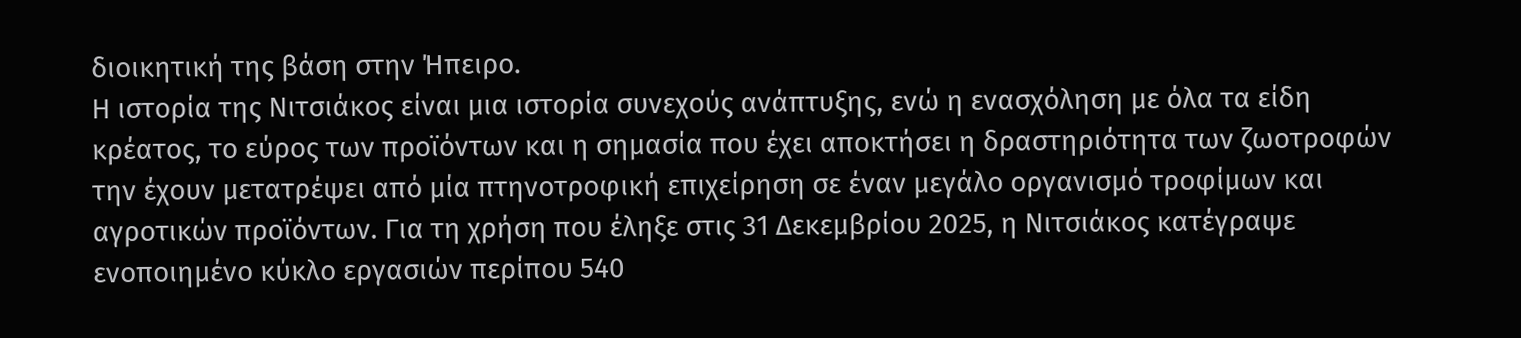διοικητική της βάση στην Ήπειρο.
Η ιστορία της Νιτσιάκος είναι μια ιστορία συνεχούς ανάπτυξης, ενώ η ενασχόληση με όλα τα είδη κρέατος, το εύρος των προϊόντων και η σημασία που έχει αποκτήσει η δραστηριότητα των ζωοτροφών την έχουν μετατρέψει από μία πτηνοτροφική επιχείρηση σε έναν μεγάλο οργανισμό τροφίμων και αγροτικών προϊόντων. Για τη χρήση που έληξε στις 31 Δεκεμβρίου 2025, η Νιτσιάκος κατέγραψε ενοποιημένο κύκλο εργασιών περίπου 540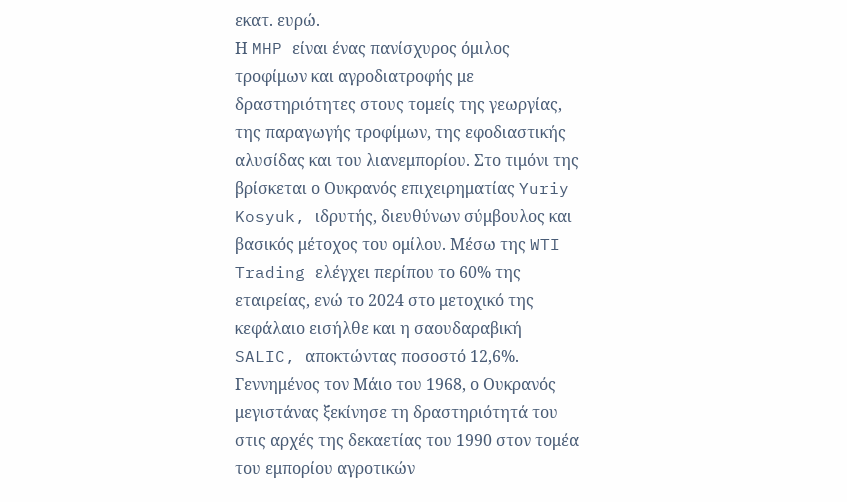εκατ. ευρώ.
Η MHP είναι ένας πανίσχυρος όμιλος τροφίμων και αγροδιατροφής με δραστηριότητες στους τομείς της γεωργίας, της παραγωγής τροφίμων, της εφοδιαστικής αλυσίδας και του λιανεμπορίου. Στο τιμόνι της βρίσκεται ο Ουκρανός επιχειρηματίας Yuriy Kosyuk, ιδρυτής, διευθύνων σύμβουλος και βασικός μέτοχος του ομίλου. Μέσω της WTI Trading ελέγχει περίπου το 60% της εταιρείας, ενώ το 2024 στο μετοχικό της κεφάλαιο εισήλθε και η σαουδαραβική SALIC, αποκτώντας ποσοστό 12,6%.
Γεννημένος τον Μάιο του 1968, ο Ουκρανός μεγιστάνας ξεκίνησε τη δραστηριότητά του στις αρχές της δεκαετίας του 1990 στον τομέα του εμπορίου αγροτικών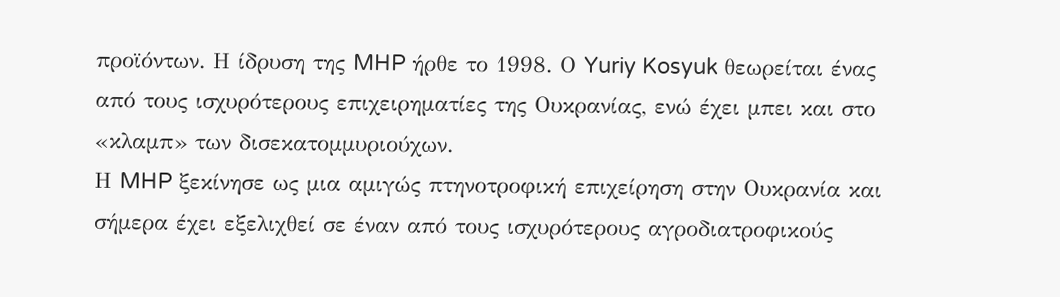προϊόντων. Η ίδρυση της MHP ήρθε το 1998. Ο Yuriy Kosyuk θεωρείται ένας από τους ισχυρότερους επιχειρηματίες της Ουκρανίας, ενώ έχει μπει και στο «κλαμπ» των δισεκατομμυριούχων.
Η MHP ξεκίνησε ως μια αμιγώς πτηνοτροφική επιχείρηση στην Ουκρανία και σήμερα έχει εξελιχθεί σε έναν από τους ισχυρότερους αγροδιατροφικούς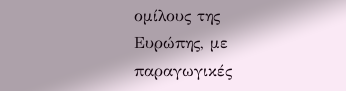ομίλους της Ευρώπης, με παραγωγικές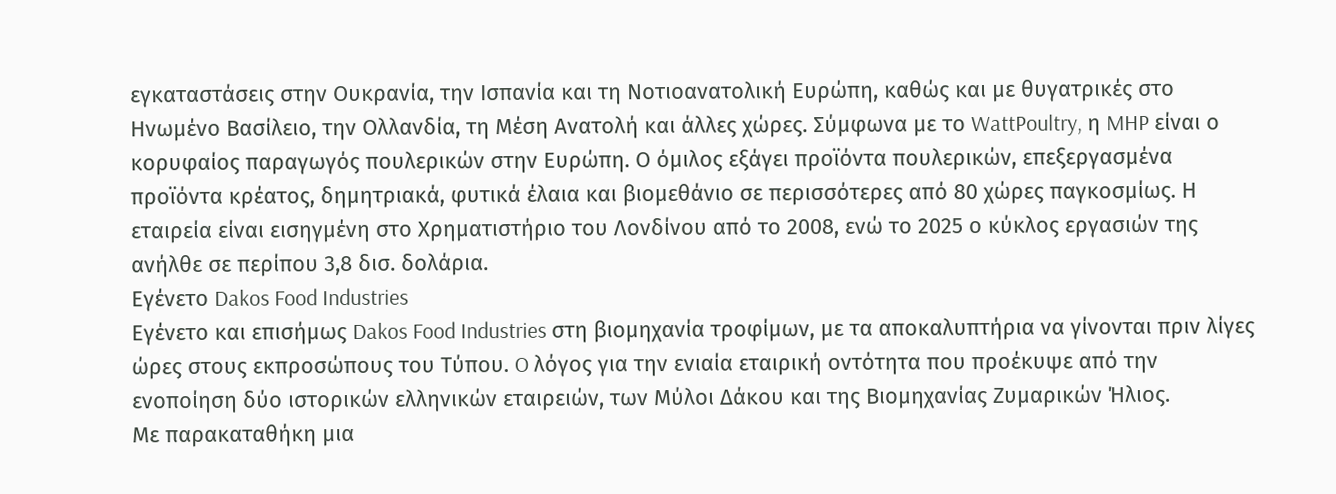εγκαταστάσεις στην Ουκρανία, την Ισπανία και τη Νοτιοανατολική Ευρώπη, καθώς και με θυγατρικές στο Ηνωμένο Βασίλειο, την Ολλανδία, τη Μέση Ανατολή και άλλες χώρες. Σύμφωνα με το WattPoultry, η MHP είναι ο κορυφαίος παραγωγός πουλερικών στην Ευρώπη. Ο όμιλος εξάγει προϊόντα πουλερικών, επεξεργασμένα προϊόντα κρέατος, δημητριακά, φυτικά έλαια και βιομεθάνιο σε περισσότερες από 80 χώρες παγκοσμίως. Η εταιρεία είναι εισηγμένη στο Χρηματιστήριο του Λονδίνου από το 2008, ενώ το 2025 ο κύκλος εργασιών της ανήλθε σε περίπου 3,8 δισ. δολάρια.
Εγένετο Dakos Food Industries
Εγένετο και επισήμως Dakos Food Industries στη βιομηχανία τροφίμων, με τα αποκαλυπτήρια να γίνονται πριν λίγες ώρες στους εκπροσώπους του Τύπου. O λόγος για την ενιαία εταιρική οντότητα που προέκυψε από την ενοποίηση δύο ιστορικών ελληνικών εταιρειών, των Μύλοι Δάκου και της Βιομηχανίας Ζυμαρικών Ήλιος.
Με παρακαταθήκη μια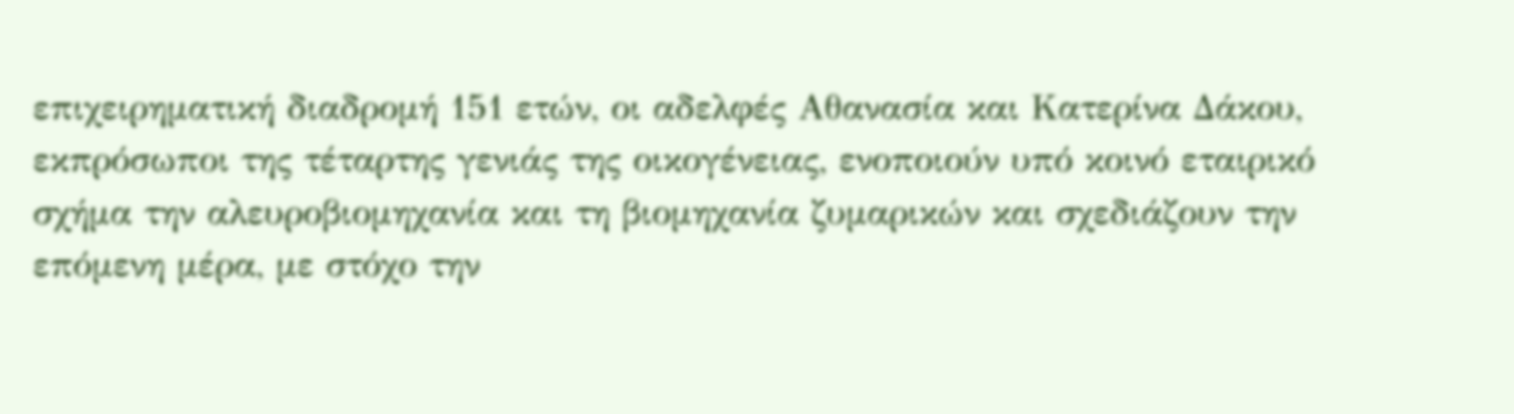επιχειρηματική διαδρομή 151 ετών, οι αδελφές Αθανασία και Κατερίνα Δάκου, εκπρόσωποι της τέταρτης γενιάς της οικογένειας, ενοποιούν υπό κοινό εταιρικό σχήμα την αλευροβιομηχανία και τη βιομηχανία ζυμαρικών και σχεδιάζουν την επόμενη μέρα, με στόχο την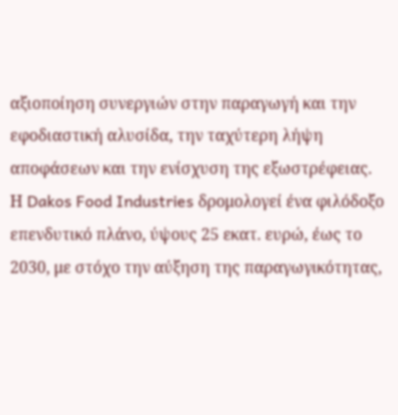αξιοποίηση συνεργιών στην παραγωγή και την εφοδιαστική αλυσίδα, την ταχύτερη λήψη αποφάσεων και την ενίσχυση της εξωστρέφειας.
Η Dakos Food Industries δρομολογεί ένα φιλόδοξο επενδυτικό πλάνο, ύψους 25 εκατ. ευρώ, έως το 2030, με στόχο την αύξηση της παραγωγικότητας,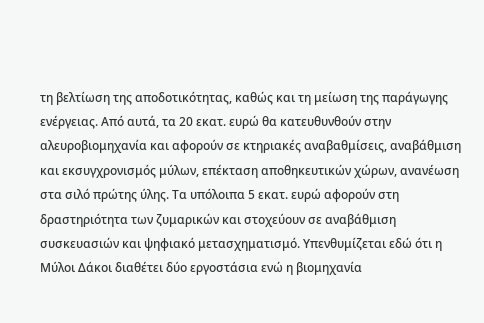τη βελτίωση της αποδοτικότητας, καθώς και τη μείωση της παράγωγης ενέργειας. Από αυτά, τα 20 εκατ. ευρώ θα κατευθυνθούν στην αλευροβιομηχανία και αφορούν σε κτηριακές αναβαθμίσεις, αναβάθμιση και εκσυγχρονισμός μύλων, επέκταση αποθηκευτικών χώρων, ανανέωση στα σιλό πρώτης ύλης. Τα υπόλοιπα 5 εκατ. ευρώ αφορούν στη δραστηριότητα των ζυμαρικών και στοχεύουν σε αναβάθμιση συσκευασιών και ψηφιακό μετασχηματισμό. Υπενθυμίζεται εδώ ότι η Μύλοι Δάκοι διαθέτει δύο εργοστάσια ενώ η βιομηχανία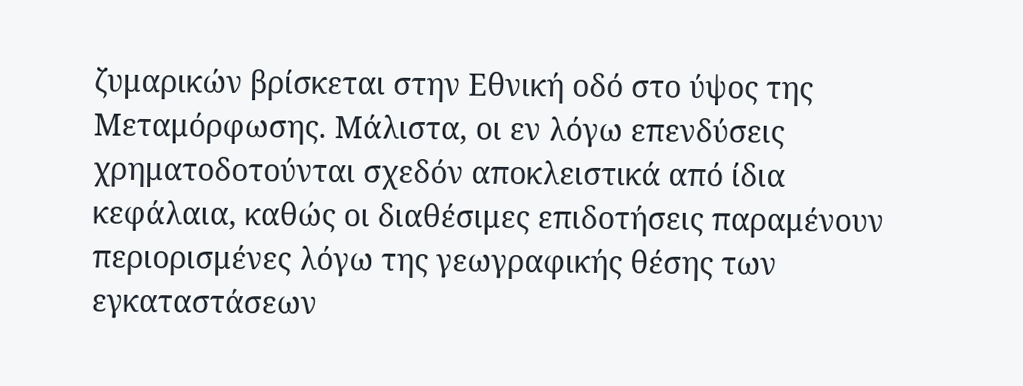ζυμαρικών βρίσκεται στην Εθνική οδό στο ύψος της Μεταμόρφωσης. Μάλιστα, οι εν λόγω επενδύσεις χρηματοδοτούνται σχεδόν αποκλειστικά από ίδια κεφάλαια, καθώς οι διαθέσιμες επιδοτήσεις παραμένουν περιορισμένες λόγω της γεωγραφικής θέσης των εγκαταστάσεων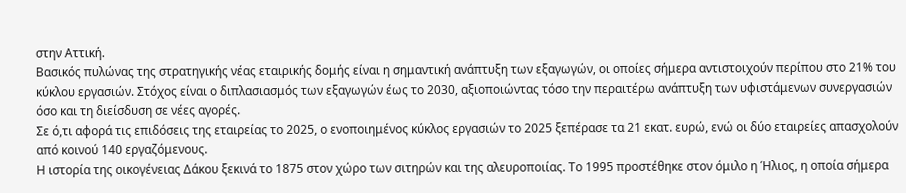στην Αττική.
Βασικός πυλώνας της στρατηγικής νέας εταιρικής δομής είναι η σημαντική ανάπτυξη των εξαγωγών, οι οποίες σήμερα αντιστοιχούν περίπου στο 21% του κύκλου εργασιών. Στόχος είναι ο διπλασιασμός των εξαγωγών έως το 2030, αξιοποιώντας τόσο την περαιτέρω ανάπτυξη των υφιστάμενων συνεργασιών όσο και τη διείσδυση σε νέες αγορές.
Σε ό,τι αφορά τις επιδόσεις της εταιρείας το 2025, ο ενοποιημένος κύκλος εργασιών το 2025 ξεπέρασε τα 21 εκατ. ευρώ, ενώ οι δύο εταιρείες απασχολούν από κοινού 140 εργαζόμενους.
Η ιστορία της οικογένειας Δάκου ξεκινά το 1875 στον χώρο των σιτηρών και της αλευροποιίας. Το 1995 προστέθηκε στον όμιλο η Ήλιος, η οποία σήμερα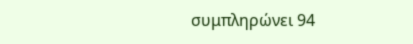συμπληρώνει 94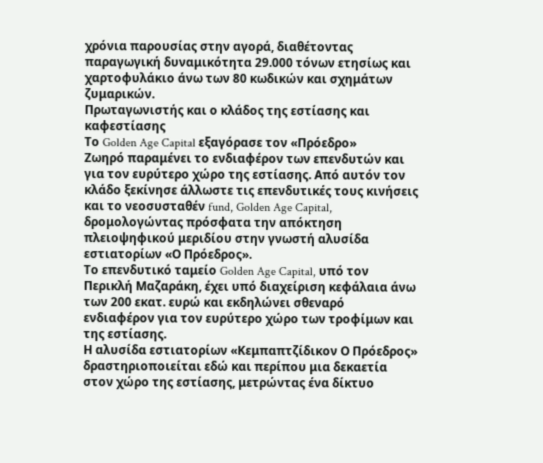χρόνια παρουσίας στην αγορά, διαθέτοντας παραγωγική δυναμικότητα 29.000 τόνων ετησίως και χαρτοφυλάκιο άνω των 80 κωδικών και σχημάτων ζυμαρικών.
Πρωταγωνιστής και ο κλάδος της εστίασης και καφεστίασης
Το Golden Age Capital εξαγόρασε τον «Πρόεδρο»
Ζωηρό παραμένει το ενδιαφέρον των επενδυτών και για τον ευρύτερο χώρο της εστίασης. Από αυτόν τον κλάδο ξεκίνησε άλλωστε τις επενδυτικές τους κινήσεις και το νεοσυσταθέν fund, Golden Age Capital, δρομολογώντας πρόσφατα την απόκτηση πλειοψηφικού μεριδίου στην γνωστή αλυσίδα εστιατορίων «Ο Πρόεδρος».
Το επενδυτικό ταμείο Golden Age Capital, υπό τον Περικλή Μαζαράκη, έχει υπό διαχείριση κεφάλαια άνω των 200 εκατ. ευρώ και εκδηλώνει σθεναρό ενδιαφέρον για τον ευρύτερο χώρο των τροφίμων και της εστίασης.
Η αλυσίδα εστιατορίων «Κεμπαπτζίδικον Ο Πρόεδρος» δραστηριοποιείται εδώ και περίπου μια δεκαετία στον χώρο της εστίασης, μετρώντας ένα δίκτυο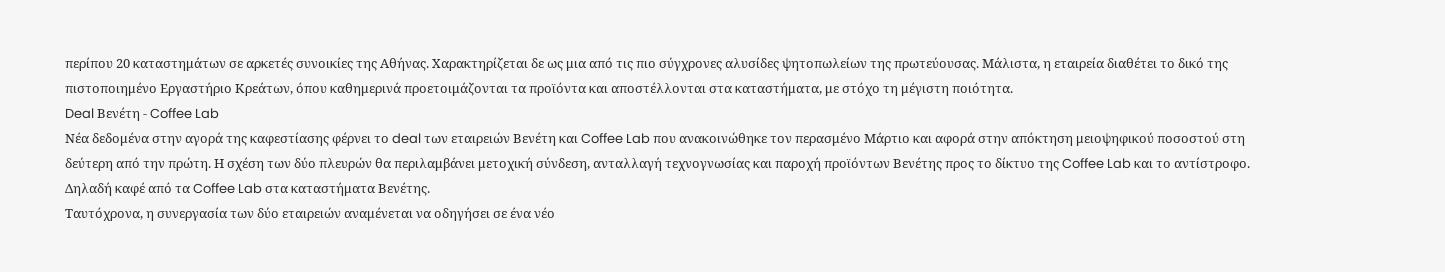περίπου 20 καταστημάτων σε αρκετές συνοικίες της Αθήνας. Χαρακτηρίζεται δε ως μια από τις πιο σύγχρονες αλυσίδες ψητοπωλείων της πρωτεύουσας. Μάλιστα, η εταιρεία διαθέτει το δικό της πιστοποιημένο Εργαστήριο Κρεάτων, όπου καθημερινά προετοιμάζονται τα προϊόντα και αποστέλλονται στα καταστήματα, με στόχο τη μέγιστη ποιότητα.
Deal Βενέτη - Coffee Lab
Νέα δεδομένα στην αγορά της καφεστίασης φέρνει το deal των εταιρειών Βενέτη και Coffee Lab που ανακοινώθηκε τον περασμένο Μάρτιο και αφορά στην απόκτηση μειοψηφικού ποσοστού στη δεύτερη από την πρώτη. Η σχέση των δύο πλευρών θα περιλαμβάνει μετοχική σύνδεση, ανταλλαγή τεχνογνωσίας και παροχή προϊόντων Βενέτης προς το δίκτυο της Coffee Lab και το αντίστροφο. Δηλαδή καφέ από τα Coffee Lab στα καταστήματα Βενέτης.
Ταυτόχρονα, η συνεργασία των δύο εταιρειών αναμένεται να οδηγήσει σε ένα νέο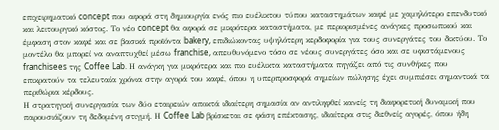επιχειρηματικό concept που αφορά στη δημιουργία ενός πιο ευέλικτου τύπου καταστημάτων καφέ με χαμηλότερο επενδυτικό και λειτουργικό κόστος. Το νέο concept θα αφορά σε μικρότερα καταστήματα, με περιορισμένες ανάγκες προσωπικού και έμφαση στον καφέ και σε βασικά προϊόντα bakery, επιδιώκοντας υψηλότερη κερδοφορία για τους συνεργάτες του δικτύου. Το μοντέλο θα μπορεί να αναπτυχθεί μέσω franchise, απευθυνόμενο τόσο σε νέους συνεργάτες όσο και σε υφιστάμενους franchisees της Coffee Lab. Η ανάγκη για μικρότερα και πιο ευέλικτα καταστήματα πηγάζει από τις συνθήκες που επικρατούν τα τελευταία χρόνια στην αγορά του καφέ, όπου η υπερπροσφορά σημείων πώλησης έχει συμπιέσει σημαντικά τα περιθώρια κέρδους.
Η στρατηγική συνεργασία των δύο εταιρειών αποκτά ιδιαίτερη σημασία αν αντιληφθεί κανείς τη διαφορετική δυναμική που παρουσιάζουν τη δεδομένη στιγμή. Η Coffee Lab βρίσκεται σε φάση επέκτασης, ιδιαίτερα στις διεθνείς αγορές, όπου ήδη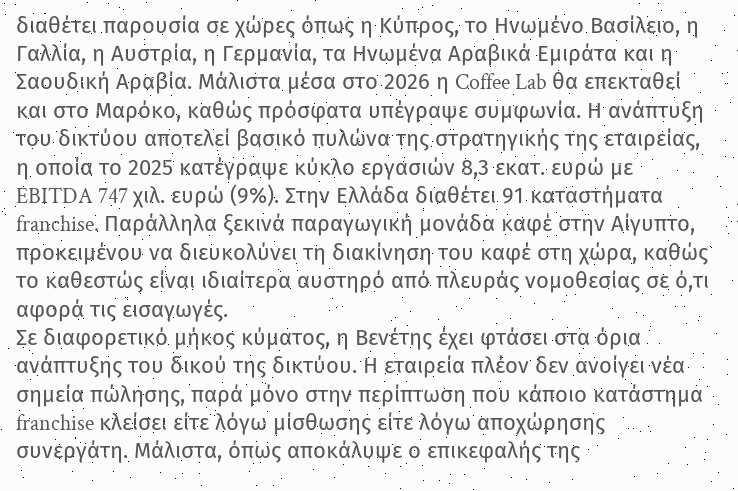διαθέτει παρουσία σε χώρες όπως η Κύπρος, το Ηνωμένο Βασίλειο, η Γαλλία, η Αυστρία, η Γερμανία, τα Ηνωμένα Αραβικά Εμιράτα και η Σαουδική Αραβία. Μάλιστα μέσα στο 2026 η Coffee Lab θα επεκταθεί και στο Μαρόκο, καθώς πρόσφατα υπέγραψε συμφωνία. Η ανάπτυξη του δικτύου αποτελεί βασικό πυλώνα της στρατηγικής της εταιρείας, η οποία το 2025 κατέγραψε κύκλο εργασιών 8,3 εκατ. ευρώ με EBITDA 747 χιλ. ευρώ (9%). Στην Ελλάδα διαθέτει 91 καταστήματα franchise. Παράλληλα ξεκινά παραγωγική μονάδα καφέ στην Αίγυπτο, προκειμένου να διευκολύνει τη διακίνηση του καφέ στη χώρα, καθώς το καθεστώς είναι ιδιαίτερα αυστηρό από πλευράς νομοθεσίας σε ό,τι αφορά τις εισαγωγές.
Σε διαφορετικό μήκος κύματος, η Βενέτης έχει φτάσει στα όρια ανάπτυξης του δικού της δικτύου. Η εταιρεία πλέον δεν ανοίγει νέα σημεία πώλησης, παρά μόνο στην περίπτωση που κάποιο κατάστημα franchise κλείσει είτε λόγω μίσθωσης είτε λόγω αποχώρησης συνεργάτη. Μάλιστα, όπως αποκάλυψε ο επικεφαλής της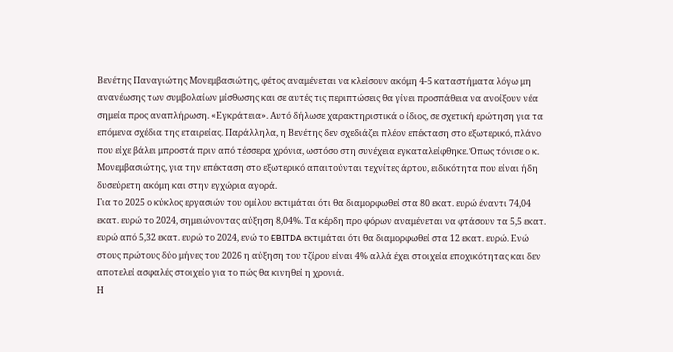Βενέτης Παναγιώτης Μονεμβασιώτης, φέτος αναμένεται να κλείσουν ακόμη 4-5 καταστήματα λόγω μη ανανέωσης των συμβολαίων μίσθωσης και σε αυτές τις περιπτώσεις θα γίνει προσπάθεια να ανοίξουν νέα σημεία προς αναπλήρωση. «Εγκράτεια». Αυτό δήλωσε χαρακτηριστικά ο ίδιος, σε σχετική ερώτηση για τα επόμενα σχέδια της εταιρείας. Παράλληλα, η Βενέτης δεν σχεδιάζει πλέον επέκταση στο εξωτερικό, πλάνο που είχε βάλει μπροστά πριν από τέσσερα χρόνια, ωστόσο στη συνέχεια εγκαταλείφθηκε. Όπως τόνισε ο κ. Μονεμβασιώτης, για την επέκταση στο εξωτερικό απαιτούνται τεχνίτες άρτου, ειδικότητα που είναι ήδη δυσεύρετη ακόμη και στην εγχώρια αγορά.
Για το 2025 ο κύκλος εργασιών του ομίλου εκτιμάται ότι θα διαμορφωθεί στα 80 εκατ. ευρώ έναντι 74,04 εκατ. ευρώ το 2024, σημειώνοντας αύξηση 8,04%. Τα κέρδη προ φόρων αναμένεται να φτάσουν τα 5,5 εκατ. ευρώ από 5,32 εκατ. ευρώ το 2024, ενώ το EBITDA εκτιμάται ότι θα διαμορφωθεί στα 12 εκατ. ευρώ. Ενώ στους πρώτους δύο μήνες του 2026 η αύξηση του τζίρου είναι 4% αλλά έχει στοιχεία εποχικότητας και δεν αποτελεί ασφαλές στοιχείο για το πώς θα κινηθεί η χρονιά.
Η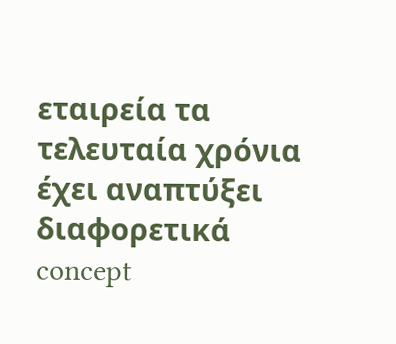εταιρεία τα τελευταία χρόνια έχει αναπτύξει διαφορετικά concept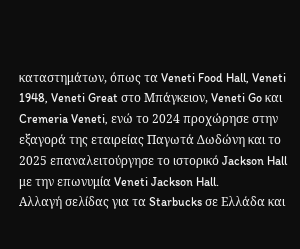καταστημάτων, όπως τα Veneti Food Hall, Veneti 1948, Veneti Great στο Μπάγκειον, Veneti Go και Cremeria Veneti, ενώ το 2024 προχώρησε στην εξαγορά της εταιρείας Παγωτά Δωδώνη και το 2025 επαναλειτούργησε το ιστορικό Jackson Hall με την επωνυμία Veneti Jackson Hall.
Αλλαγή σελίδας για τα Starbucks σε Ελλάδα και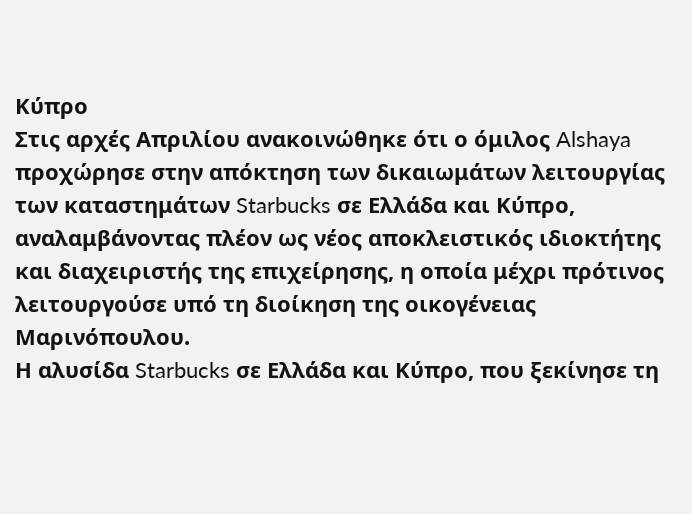Κύπρο
Στις αρχές Απριλίου ανακοινώθηκε ότι ο όμιλος Alshaya προχώρησε στην απόκτηση των δικαιωμάτων λειτουργίας των καταστημάτων Starbucks σε Ελλάδα και Κύπρο, αναλαμβάνοντας πλέον ως νέος αποκλειστικός ιδιοκτήτης και διαχειριστής της επιχείρησης, η οποία μέχρι πρότινος λειτουργούσε υπό τη διοίκηση της οικογένειας Μαρινόπουλου.
Η αλυσίδα Starbucks σε Ελλάδα και Κύπρο, που ξεκίνησε τη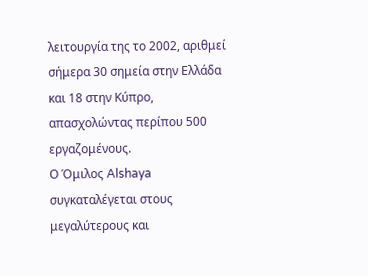λειτουργία της το 2002, αριθμεί σήμερα 30 σημεία στην Ελλάδα και 18 στην Κύπρο, απασχολώντας περίπου 500 εργαζομένους.
Ο Όμιλος Alshaya συγκαταλέγεται στους μεγαλύτερους και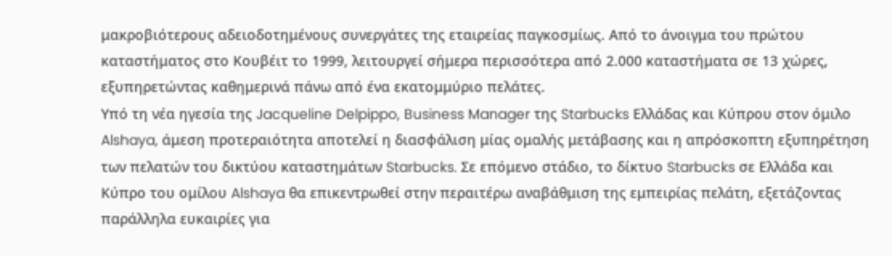μακροβιότερους αδειοδοτημένους συνεργάτες της εταιρείας παγκοσμίως. Από το άνοιγμα του πρώτου καταστήματος στο Κουβέιτ το 1999, λειτουργεί σήμερα περισσότερα από 2.000 καταστήματα σε 13 χώρες, εξυπηρετώντας καθημερινά πάνω από ένα εκατομμύριο πελάτες.
Υπό τη νέα ηγεσία της Jacqueline Delpippo, Business Manager της Starbucks Ελλάδας και Κύπρου στον όμιλο Alshaya, άμεση προτεραιότητα αποτελεί η διασφάλιση μίας ομαλής μετάβασης και η απρόσκοπτη εξυπηρέτηση των πελατών του δικτύου καταστημάτων Starbucks. Σε επόμενο στάδιο, το δίκτυο Starbucks σε Ελλάδα και Κύπρο του ομίλου Alshaya θα επικεντρωθεί στην περαιτέρω αναβάθμιση της εμπειρίας πελάτη, εξετάζοντας παράλληλα ευκαιρίες για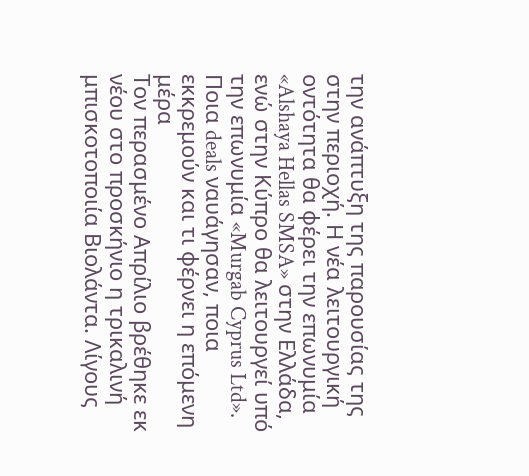την ανάπτυξη της παρουσίας της στην περιοχή. Η νέα λειτουργική οντότητα θα φέρει την επωνυμία «Alshaya Hellas SMSA» στην Ελλάδα, ενώ στην Κύπρο θα λειτουργεί υπό την επωνυμία «Murgab Cyprus Ltd».
Ποια deals ναυάγησαν, ποια εκκρεμούν και τι φέρνει η επόμενη μέρα
Τον περασμένο Απρίλιο βρέθηκε εκ νέου στο προσκήνιο η τρικαλινή μπισκοτοποιία Βιολάντα. Λίγους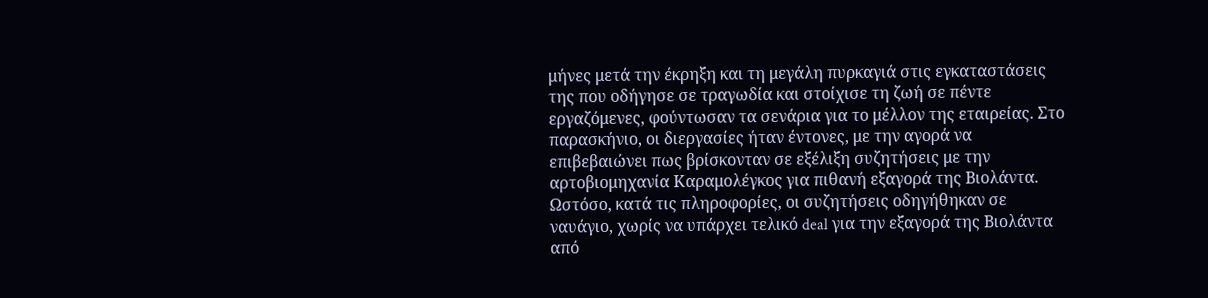μήνες μετά την έκρηξη και τη μεγάλη πυρκαγιά στις εγκαταστάσεις της που οδήγησε σε τραγωδία και στοίχισε τη ζωή σε πέντε εργαζόμενες, φούντωσαν τα σενάρια για το μέλλον της εταιρείας. Στο παρασκήνιο, οι διεργασίες ήταν έντονες, με την αγορά να επιβεβαιώνει πως βρίσκονταν σε εξέλιξη συζητήσεις με την αρτοβιομηχανία Καραμολέγκος για πιθανή εξαγορά της Βιολάντα. Ωστόσο, κατά τις πληροφορίες, οι συζητήσεις οδηγήθηκαν σε ναυάγιο, χωρίς να υπάρχει τελικό deal για την εξαγορά της Βιολάντα από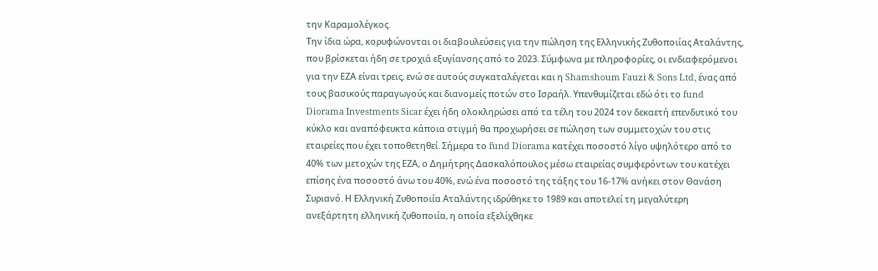την Καραμολέγκος.
Την ίδια ώρα, κορυφώνονται οι διαβουλεύσεις για την πώληση της Ελληνικής Ζυθοποιίας Αταλάντης, που βρίσκεται ήδη σε τροχιά εξυγίανσης από το 2023. Σύμφωνα με πληροφορίες, οι ενδιαφερόμενοι για την ΕΖΑ είναι τρεις, ενώ σε αυτούς συγκαταλέγεται και η Shamshoum Fauzi & Sons Ltd, ένας από τους βασικούς παραγωγούς και διανομείς ποτών στο Ισραήλ. Υπενθυμίζεται εδώ ότι το fund Diorama Investments Sicar έχει ήδη ολοκληρώσει από τα τέλη του 2024 τον δεκαετή επενδυτικό του κύκλο και αναπόφευκτα κάποια στιγμή θα προχωρήσει σε πώληση των συμμετοχών του στις εταιρείες που έχει τοποθετηθεί. Σήμερα το fund Diorama κατέχει ποσοστό λίγο υψηλότερο από το 40% των μετοχών της ΕΖΑ, ο Δημήτρης Δασκαλόπουλος μέσω εταιρείας συμφερόντων του κατέχει επίσης ένα ποσοστό άνω του 40%, ενώ ένα ποσοστό της τάξης του 16-17% ανήκει στον Θανάση Συριανό. Η Ελληνική Ζυθοποιία Αταλάντης ιδρύθηκε το 1989 και αποτελεί τη μεγαλύτερη ανεξάρτητη ελληνική ζυθοποιία, η οποία εξελίχθηκε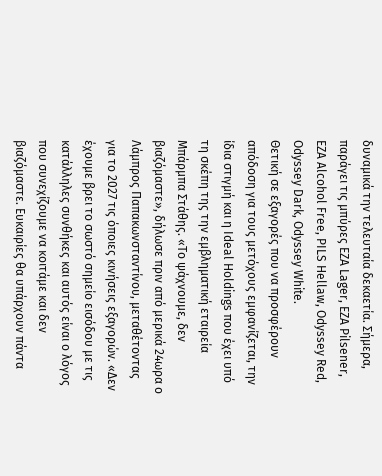δυναμικά την τελευταία δεκαετία. Σήμερα, παράγει τις μπύρες EZA Lager, EZA Pilsener, EZA Alcohol Free, PILS Hellaw, Odyssey Red, Odyssey Dark, Odyssey White.
Θετική σε εξαγορές που να προσφέρουν απόδοση για τους μετόχους εμφανίζεται, την ίδια στιγμή και η Ideal Holdings που έχει υπό τη σκέπη της την εμβληματική εταιρεία Μπάρμπα Στάθης. «Το ψάχνουμε, δεν βιαζόμαστε», δήλωσε πριν από μερικά 24ωρα ο Λάμπρος Παπακωνσταντίνου, μεταθέτοντας για το 2027 τις όποιες κινήσεις εξαγορών. «Δεν έχουμε βρει το σωστό σημείο εισόδου με τις κατάλληλες συνθήκες και αυτός είναι ο λόγος που συνεχίζουμε να κοιτάμε και δεν βιαζόμαστε. Ευκαιρίες θα υπάρχουν πάντα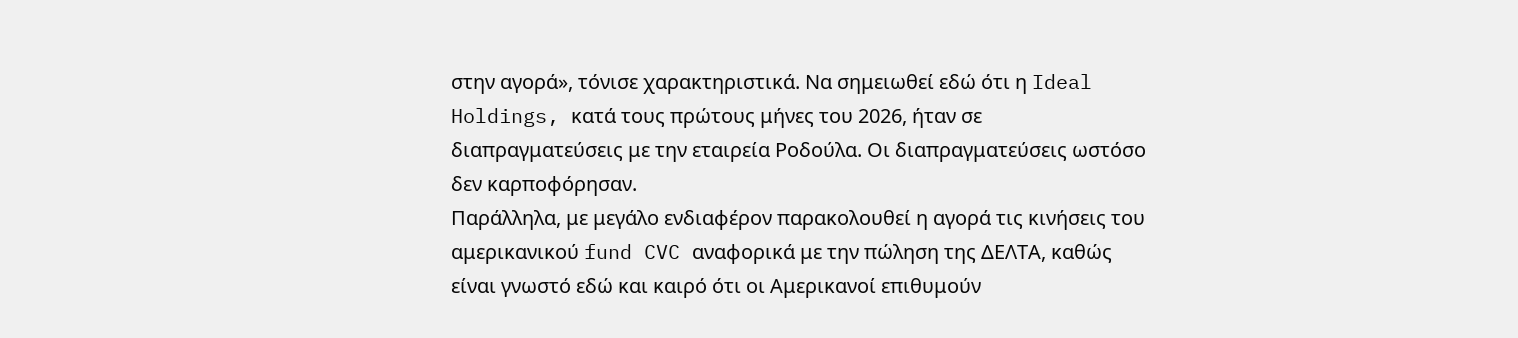στην αγορά», τόνισε χαρακτηριστικά. Να σημειωθεί εδώ ότι η Ideal Holdings, κατά τους πρώτους μήνες του 2026, ήταν σε διαπραγματεύσεις με την εταιρεία Ροδούλα. Οι διαπραγματεύσεις ωστόσο δεν καρποφόρησαν.
Παράλληλα, με μεγάλο ενδιαφέρον παρακολουθεί η αγορά τις κινήσεις του αμερικανικού fund CVC αναφορικά με την πώληση της ΔΕΛΤΑ, καθώς είναι γνωστό εδώ και καιρό ότι οι Αμερικανοί επιθυμούν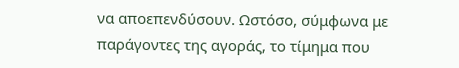να αποεπενδύσουν. Ωστόσο, σύμφωνα με παράγοντες της αγοράς, το τίμημα που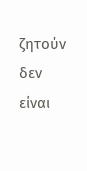ζητούν δεν είναι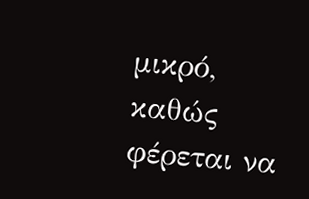μικρό, καθώς φέρεται να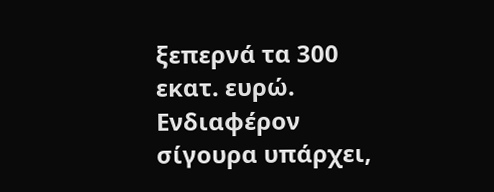ξεπερνά τα 300 εκατ. ευρώ. Ενδιαφέρον σίγουρα υπάρχει,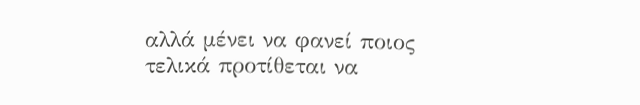αλλά μένει να φανεί ποιος τελικά προτίθεται να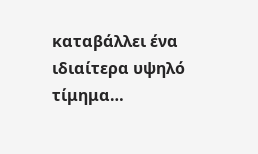καταβάλλει ένα ιδιαίτερα υψηλό τίμημα…